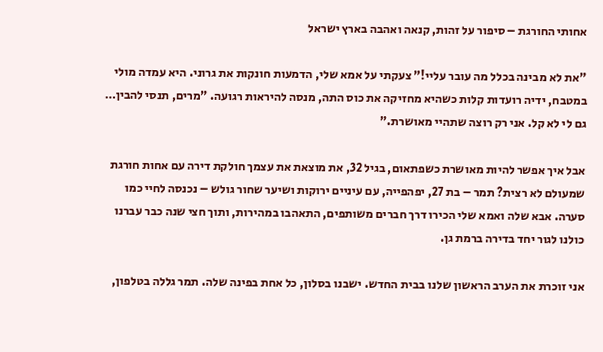אחותי החורגת – סיפור על זהות, קנאה ואהבה בארץ ישראל

"את לא מבינה בכלל מה עובר עליי!" צעקתי על אמא שלי, הדמעות חונקות את גרוני. היא עמדה מולי במטבח, ידיה רועדות קלות כשהיא מחזיקה את כוס התה, מנסה להיראות רגועה. "מרים, תנסי להבין… גם לי לא קל. אני רק רוצה שתהיי מאושרת."

אבל איך אפשר להיות מאושרת כשפתאום, בגיל 32, את מוצאת את עצמך חולקת דירה עם אחות חורגת שמעולם לא רצית? תמר – בת 27, יפהפייה, עם עיניים ירוקות ושיער שחור גולש – נכנסה לחיי כמו סערה. אבא שלה ואמא שלי הכירו דרך חברים משותפים, התאהבו במהירות, ותוך חצי שנה כבר עברנו כולנו לגור יחד בדירה ברמת גן.

אני זוכרת את הערב הראשון שלנו בבית החדש. ישבנו בסלון, כל אחת בפינה שלה. תמר גללה בטלפון,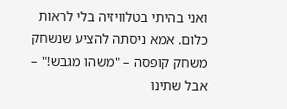ואני בהיתי בטלוויזיה בלי לראות כלום. אמא ניסתה להציע שנשחק משחק קופסה – "משהו מגבש!" – אבל שתינו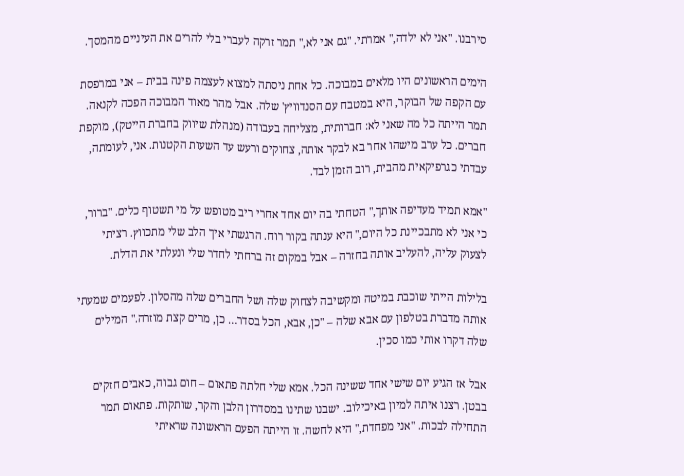סירבנו. "אני לא ילדה," אמרתי. "גם אני לא," תמר זרקה לעברי בלי להרים את העיניים מהמסך.

הימים הראשונים היו מלאים במבוכה. כל אחת ניסתה למצוא לעצמה פינה בבית – אני במרפסת עם הקפה של הבוקר, היא במטבח עם הסנדוויץ' שלה. אבל מהר מאוד המבוכה הפכה לקנאה. תמר הייתה כל מה שאני לא: חברותית, מצליחה בעבודה (מנהלת שיווק בחברת הייטק), מוקפת חברים. כל ערב מישהו אחר בא לבקר אותה, צחוקים ורעש עד השעות הקטנות. אני, לעומתה, עבדתי כגרפיקאית מהבית, רוב הזמן לבד.

"אמא תמיד מעדיפה אותך," הטחתי בה יום אחד אחרי ריב מטופש על מי תשטוף כלים. "ברור, כי אני לא מתבכיינת כל היום," היא ענתה בקור רוח. הרגשתי איך הלב שלי מתכווץ. רציתי לצעוק עליה, להעליב אותה בחזרה – אבל במקום זה ברחתי לחדר שלי ונעלתי את הדלת.

בלילות הייתי שוכבת במיטה ומקשיבה לצחוק שלה ושל החברים שלה מהסלון. לפעמים שמעתי אותה מדברת בטלפון עם אבא שלה – "כן, אבא, הכל בסדר… כן, מרים קצת מוזרה." המילים שלה דקרו אותי כמו סכין.

אבל אז הגיע יום שישי אחד ששינה הכל. אמא שלי חלתה פתאום – חום גבוה, כאבים חזקים בבטן. רצנו איתה למיון באיכילוב. ישבנו שתינו במסדרון הלבן והקר, שותקות. פתאום תמר התחילה לבכות. "אני מפחדת," היא לחשה. זו הייתה הפעם הראשונה שראיתי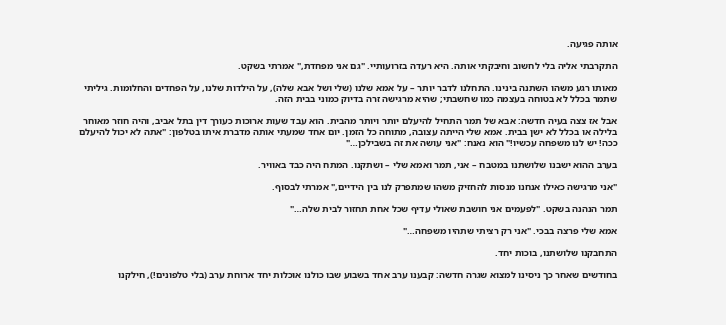אותה פגיעה.

התקרבתי אליה בלי לחשוב וחיבקתי אותה. היא רעדה בזרועותיי. "גם אני מפחדת," אמרתי בשקט.

מאותו רגע משהו השתנה בינינו. התחלנו לדבר יותר – על אמא שלנו (שלי ושל אבא שלה), על הילדות שלנו, על הפחדים והחלומות. גיליתי שתמר בכלל לא בטוחה בעצמה כמו שחשבתי; שהיא מרגישה זרה בדיוק כמוני בבית הזה.

אבל אז צצה בעיה חדשה: אבא של תמר התחיל להיעלם יותר ויותר מהבית. הוא עבד שעות ארוכות כעורך דין בתל אביב, והיה חוזר מאוחר בלילה או בכלל לא ישן בבית. אמא שלי הייתה עצובה, מתוחה כל הזמן. יום אחד שמעתי אותה מדברת איתו בטלפון: "אתה לא יכול להיעלם ככה! יש לנו משפחה עכשיו!" הוא נאנח: "אני עושה את זה בשבילכן…"

בערב ההוא ישבנו שלושתנו במטבח – אני, תמר ואמא שלי – ושתקנו. המתח היה כבד באוויר.

"אני מרגישה כאילו אנחנו מנסות להחזיק משהו שמתפרק לנו בין הידיים," אמרתי לבסוף.

תמר הנהנה בשקט. "לפעמים אני חושבת שאולי עדיף שכל אחת תחזור לבית שלה…"

אמא שלי פרצה בבכי. "אני רק רציתי שתהיו משפחה…"

התחבקנו שלושתנו, בוכות יחד.

בחודשים שאחר כך ניסינו למצוא שגרה חדשה: קבענו ערב אחד בשבוע שבו כולנו אוכלות יחד ארוחת ערב (בלי טלפונים!), חילקנו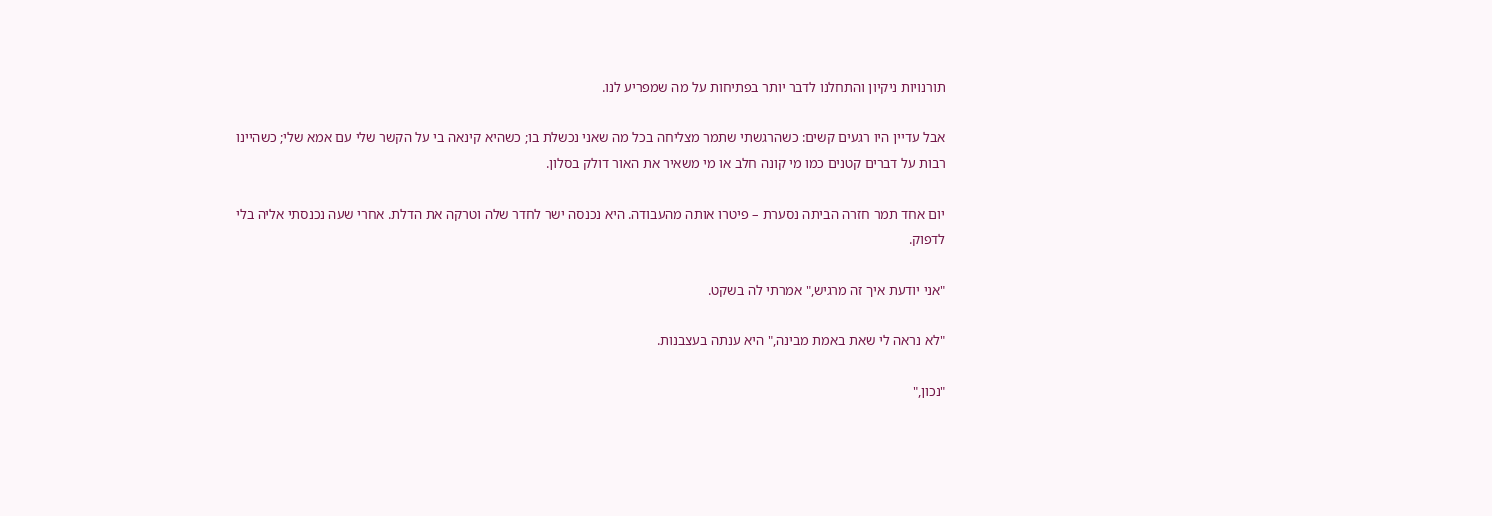תורנויות ניקיון והתחלנו לדבר יותר בפתיחות על מה שמפריע לנו.

אבל עדיין היו רגעים קשים: כשהרגשתי שתמר מצליחה בכל מה שאני נכשלת בו; כשהיא קינאה בי על הקשר שלי עם אמא שלי; כשהיינו רבות על דברים קטנים כמו מי קונה חלב או מי משאיר את האור דולק בסלון.

יום אחד תמר חזרה הביתה נסערת – פיטרו אותה מהעבודה. היא נכנסה ישר לחדר שלה וטרקה את הדלת. אחרי שעה נכנסתי אליה בלי לדפוק.

"אני יודעת איך זה מרגיש," אמרתי לה בשקט.

"לא נראה לי שאת באמת מבינה," היא ענתה בעצבנות.

"נכון,"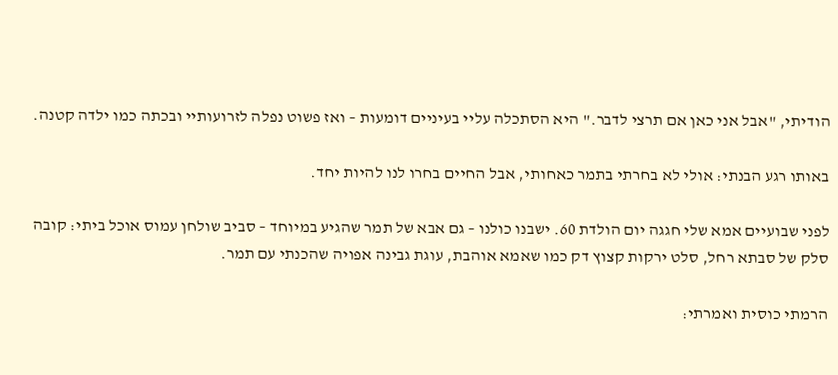הודיתי, "אבל אני כאן אם תרצי לדבר." היא הסתכלה עליי בעיניים דומעות – ואז פשוט נפלה לזרועותיי ובכתה כמו ילדה קטנה.

באותו רגע הבנתי: אולי לא בחרתי בתמר כאחותי, אבל החיים בחרו לנו להיות יחד.

לפני שבועיים אמא שלי חגגה יום הולדת 60. ישבנו כולנו – גם אבא של תמר שהגיע במיוחד – סביב שולחן עמוס אוכל ביתי: קובה סלק של סבתא רחל, סלט ירקות קצוץ דק כמו שאמא אוהבת, עוגת גבינה אפויה שהכנתי עם תמר.

הרמתי כוסית ואמרתי: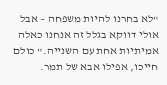"לא בחרנו להיות משפחה – אבל אולי דווקא בגלל זה אנחנו כאלה אמיתיות אחת עם השנייה." כולם חייכו, אפילו אבא של תמר.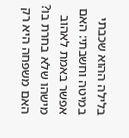בלילה ההוא שכבתי במיטה וחשבתי: האם אפשר באמת לאהוב מישהו שלא בחרת בו? האם משפחה היא רק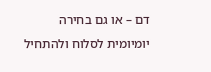דם – או גם בחירה יומיומית לסלוח ולהתחיל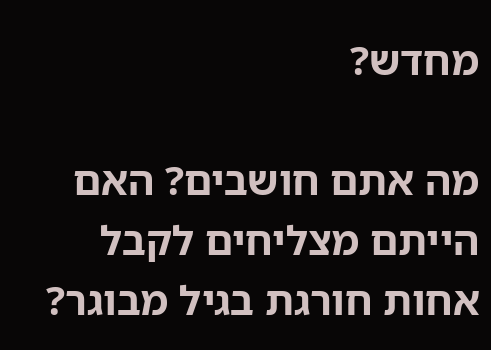מחדש?

מה אתם חושבים? האם הייתם מצליחים לקבל אחות חורגת בגיל מבוגר?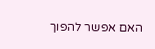האם אפשר להפוך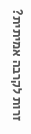זרות לקרבה אמיתית?